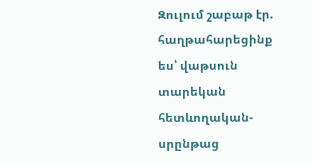Զուլում շաբաթ էր. հաղթահարեցինք ես՝ վաթսուն տարեկան հետևողական-սրընթաց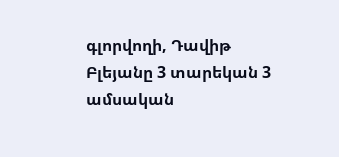գլորվողի, Դավիթ Բլեյանը 3 տարեկան 3 ամսական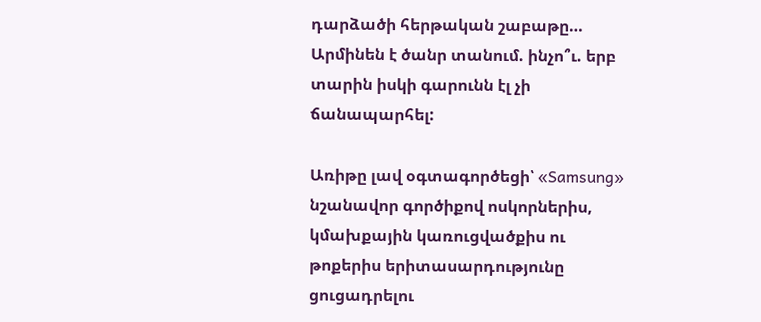դարձածի հերթական շաբաթը… Արմինեն է ծանր տանում. ինչո՞ւ. երբ տարին իսկի գարունն էլ չի ճանապարհել:

Առիթը լավ օգտագործեցի՝ «Samsung» նշանավոր գործիքով ոսկորներիս, կմախքային կառուցվածքիս ու թոքերիս երիտասարդությունը ցուցադրելու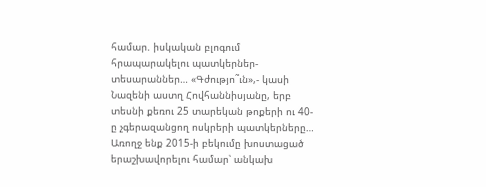համար. իսկական բլոգում հրապարակելու պատկերներ-տեսարաններ… «Գժությո˜ւն»,- կասի Նազենի աստղ Հովհաննիսյանը, երբ տեսնի քեռու 25 տարեկան թոքերի ու 40-ը չգերազանցող ոսկրերի պատկերները… Առողջ ենք 2015-ի բեկումը խոստացած երաշխավորելու համար՝ անկախ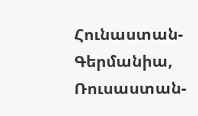Հունաստան-Գերմանիա, Ռուսաստան-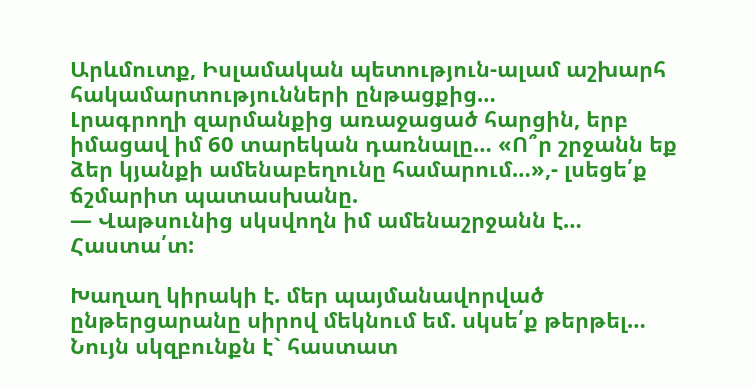Արևմուտք, Իսլամական պետություն-ալամ աշխարհ հակամարտությունների ընթացքից…
Լրագրողի զարմանքից առաջացած հարցին, երբ իմացավ իմ 60 տարեկան դառնալը… «Ո՞ր շրջանն եք ձեր կյանքի ամենաբեղունը համարում…»,- լսեցե՛ք ճշմարիտ պատասխանը.
— Վաթսունից սկսվողն իմ ամենաշրջանն է… Հաստա՛տ:

Խաղաղ կիրակի է. մեր պայմանավորված ընթերցարանը սիրով մեկնում եմ. սկսե՛ք թերթել… Նույն սկզբունքն է` հաստատ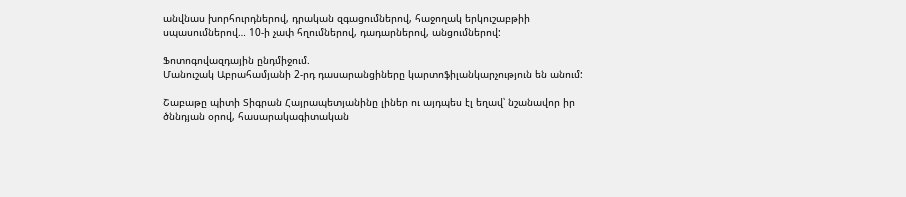անվնաս խորհուրդներով, դրական զգացումներով, հաջողակ երկուշաբթիի սպասումներով… 10-ի չափ հղումներով, դադարներով, անցումներով:

Ֆոտոգովազդային ընդմիջում.
Մանուշակ Աբրահամյանի 2-րդ դասարանցիները կարտոֆիլանկարչություն են անում:

Շաբաթը պիտի Տիգրան Հայրապետյանինը լիներ ու այդպես էլ եղավ՝ նշանավոր իր ծննդյան օրով, հասարակագիտական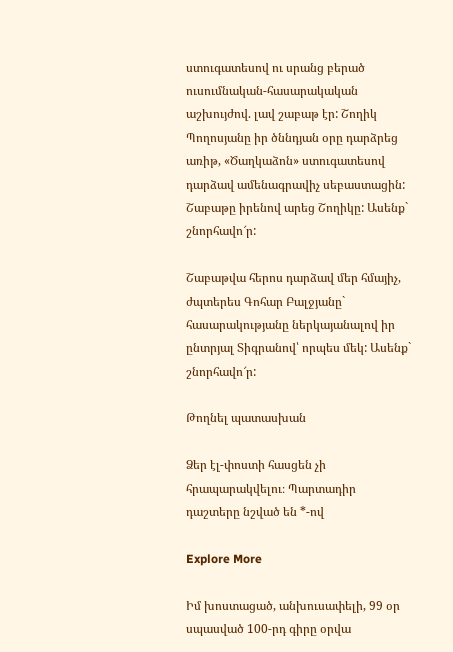ստուգատեսով ու սրանց բերած ուսումնական-հասարակական աշխույժով. լավ շաբաթ էր: Շողիկ Պողոսյանը իր ծննդյան օրը դարձրեց առիթ, «Ծաղկաձոն» ստուգատեսով դարձավ ամենագրավիչ սեբաստացին: Շաբաթը իրենով արեց Շողիկը: Ասենք` շնորհավո՜ր:

Շաբաթվա հերոս դարձավ մեր հմայիչ, ժպտերես Գոհար Բալջյանը` հասարակությանը ներկայանալով իր ընտրյալ Տիգրանով՝ որպես մեկ: Ասենք` շնորհավո՜ր:

Թողնել պատասխան

Ձեր էլ-փոստի հասցեն չի հրապարակվելու։ Պարտադիր դաշտերը նշված են *-ով

Explore More

Իմ խոստացած, անխուսափելի, 99 օր սպասված 100-րդ գիրը օրվա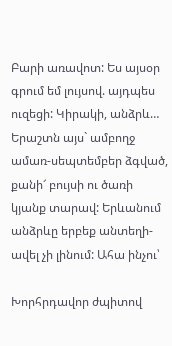Բարի առավոտ: Ես այսօր գրում եմ լույսով. այդպես ուզեցի: Կիրակի, անձրև… Երաշտն այս` ամբողջ ամառ-սեպտեմբեր ձգված, քանի՜ բույսի ու ծառի կյանք տարավ: Երևանում անձրևը երբեք անտեղի-ավել չի լինում: Ահա ինչու՝

Խորհրդավոր ժպիտով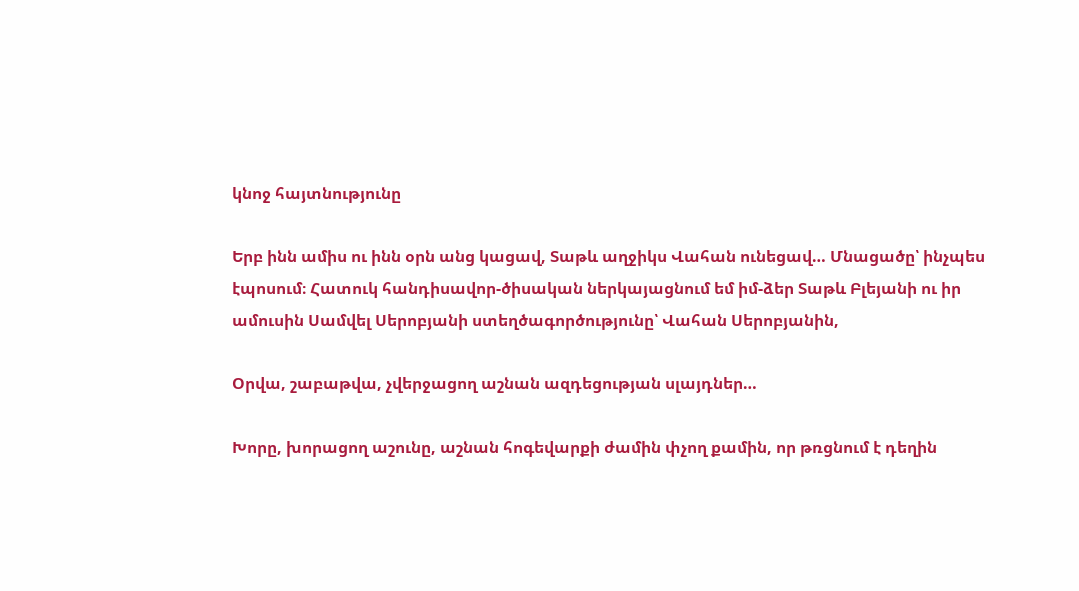կնոջ հայտնությունը

Երբ ինն ամիս ու ինն օրն անց կացավ, Տաթև աղջիկս Վահան ունեցավ… Մնացածը՝ ինչպես էպոսում։ Հատուկ հանդիսավոր-ծիսական ներկայացնում եմ իմ-ձեր Տաթև Բլեյանի ու իր ամուսին Սամվել Սերոբյանի ստեղծագործությունը՝ Վահան Սերոբյանին,

Օրվա, շաբաթվա, չվերջացող աշնան ազդեցության սլայդներ…

Խորը, խորացող աշունը, աշնան հոգեվարքի ժամին փչող քամին, որ թռցնում է դեղին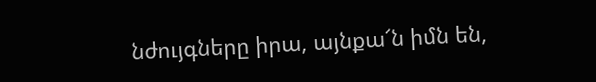նժույգները իրա, այնքա՜ն իմն են,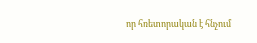որ հռետորական է հնչում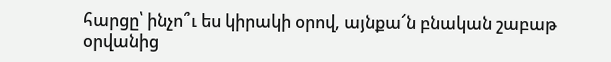հարցը՝ ինչո՞ւ ես կիրակի օրով, այնքա՜ն բնական շաբաթ օրվանից